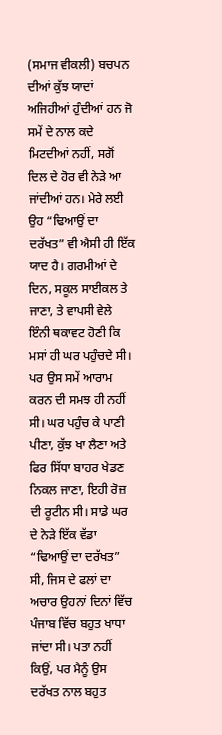(ਸਮਾਜ ਵੀਕਲੀ) ਬਚਪਨ ਦੀਆਂ ਕੁੱਝ ਯਾਦਾਂ ਅਜਿਹੀਆਂ ਹੁੰਦੀਆਂ ਹਨ ਜੋ ਸਮੇਂ ਦੇ ਨਾਲ ਕਦੇ ਮਿਟਦੀਆਂ ਨਹੀਂ, ਸਗੋਂ ਦਿਲ ਦੇ ਹੋਰ ਵੀ ਨੇੜੇ ਆ ਜਾਂਦੀਆਂ ਹਨ। ਮੇਰੇ ਲਈ ਉਹ “ਢਿਆਉਂ ਦਾ ਦਰੱਖਤ” ਵੀ ਐਸੀ ਹੀ ਇੱਕ ਯਾਦ ਹੈ। ਗਰਮੀਆਂ ਦੇ ਦਿਨ, ਸਕੂਲ ਸਾਈਕਲ ਤੇ ਜਾਣਾ, ਤੇ ਵਾਪਸੀ ਵੇਲੇ ਇੰਨੀ ਥਕਾਵਟ ਹੋਣੀ ਕਿ ਮਸਾਂ ਹੀ ਘਰ ਪਹੁੰਚਦੇ ਸੀ। ਪਰ ਉਸ ਸਮੇਂ ਆਰਾਮ ਕਰਨ ਦੀ ਸਮਝ ਹੀ ਨਹੀਂ ਸੀ। ਘਰ ਪਹੁੰਚ ਕੇ ਪਾਣੀ ਪੀਣਾ, ਕੁੱਝ ਖਾ ਲੈਣਾ ਅਤੇ ਫਿਰ ਸਿੱਧਾ ਬਾਹਰ ਖੇਡਣ ਨਿਕਲ ਜਾਣਾ, ਇਹੀ ਰੋਜ਼ ਦੀ ਰੂਟੀਨ ਸੀ। ਸਾਡੇ ਘਰ ਦੇ ਨੇੜੇ ਇੱਕ ਵੱਡਾ “ਢਿਆਉਂ ਦਾ ਦਰੱਖਤ” ਸੀ, ਜਿਸ ਦੇ ਫਲਾਂ ਦਾ ਅਚਾਰ ਉਹਨਾਂ ਦਿਨਾਂ ਵਿੱਚ ਪੰਜਾਬ ਵਿੱਚ ਬਹੁਤ ਖਾਧਾ ਜਾਂਦਾ ਸੀ। ਪਤਾ ਨਹੀਂ ਕਿਉਂ, ਪਰ ਮੈਨੂੰ ਉਸ ਦਰੱਖਤ ਨਾਲ ਬਹੁਤ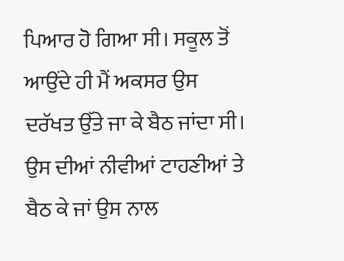ਪਿਆਰ ਹੋ ਗਿਆ ਸੀ। ਸਕੂਲ ਤੋਂ ਆਉਂਦੇ ਹੀ ਮੈਂ ਅਕਸਰ ਉਸ ਦਰੱਖਤ ਉੱਤੇ ਜਾ ਕੇ ਬੈਠ ਜਾਂਦਾ ਸੀ। ਉਸ ਦੀਆਂ ਨੀਵੀਆਂ ਟਾਹਣੀਆਂ ਤੇ ਬੈਠ ਕੇ ਜਾਂ ਉਸ ਨਾਲ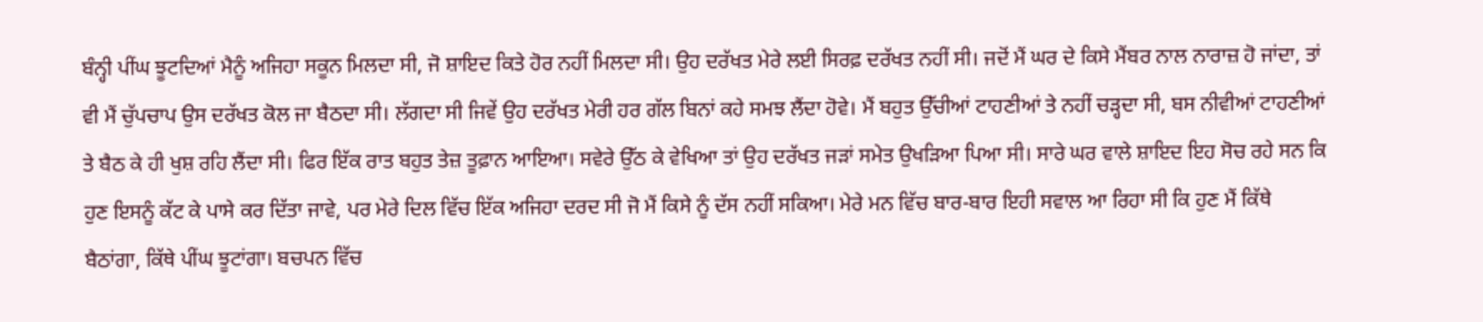ਬੰਨ੍ਹੀ ਪੀਂਘ ਝੂਟਦਿਆਂ ਮੈਨੂੰ ਅਜਿਹਾ ਸਕੂਨ ਮਿਲਦਾ ਸੀ, ਜੋ ਸ਼ਾਇਦ ਕਿਤੇ ਹੋਰ ਨਹੀਂ ਮਿਲਦਾ ਸੀ। ਉਹ ਦਰੱਖਤ ਮੇਰੇ ਲਈ ਸਿਰਫ਼ ਦਰੱਖਤ ਨਹੀਂ ਸੀ। ਜਦੋਂ ਮੈਂ ਘਰ ਦੇ ਕਿਸੇ ਮੈਂਬਰ ਨਾਲ ਨਾਰਾਜ਼ ਹੋ ਜਾਂਦਾ, ਤਾਂ ਵੀ ਮੈਂ ਚੁੱਪਚਾਪ ਉਸ ਦਰੱਖਤ ਕੋਲ ਜਾ ਬੈਠਦਾ ਸੀ। ਲੱਗਦਾ ਸੀ ਜਿਵੇਂ ਉਹ ਦਰੱਖਤ ਮੇਰੀ ਹਰ ਗੱਲ ਬਿਨਾਂ ਕਹੇ ਸਮਝ ਲੈਂਦਾ ਹੋਵੇ। ਮੈਂ ਬਹੁਤ ਉੱਚੀਆਂ ਟਾਹਣੀਆਂ ਤੇ ਨਹੀਂ ਚੜ੍ਹਦਾ ਸੀ, ਬਸ ਨੀਵੀਆਂ ਟਾਹਣੀਆਂ ਤੇ ਬੈਠ ਕੇ ਹੀ ਖੁਸ਼ ਰਹਿ ਲੈਂਦਾ ਸੀ। ਫਿਰ ਇੱਕ ਰਾਤ ਬਹੁਤ ਤੇਜ਼ ਤੂਫ਼ਾਨ ਆਇਆ। ਸਵੇਰੇ ਉੱਠ ਕੇ ਵੇਖਿਆ ਤਾਂ ਉਹ ਦਰੱਖਤ ਜੜਾਂ ਸਮੇਤ ਉਖੜਿਆ ਪਿਆ ਸੀ। ਸਾਰੇ ਘਰ ਵਾਲੇ ਸ਼ਾਇਦ ਇਹ ਸੋਚ ਰਹੇ ਸਨ ਕਿ ਹੁਣ ਇਸਨੂੰ ਕੱਟ ਕੇ ਪਾਸੇ ਕਰ ਦਿੱਤਾ ਜਾਵੇ, ਪਰ ਮੇਰੇ ਦਿਲ ਵਿੱਚ ਇੱਕ ਅਜਿਹਾ ਦਰਦ ਸੀ ਜੋ ਮੈਂ ਕਿਸੇ ਨੂੰ ਦੱਸ ਨਹੀਂ ਸਕਿਆ। ਮੇਰੇ ਮਨ ਵਿੱਚ ਬਾਰ-ਬਾਰ ਇਹੀ ਸਵਾਲ ਆ ਰਿਹਾ ਸੀ ਕਿ ਹੁਣ ਮੈਂ ਕਿੱਥੇ ਬੈਠਾਂਗਾ, ਕਿੱਥੇ ਪੀਂਘ ਝੂਟਾਂਗਾ। ਬਚਪਨ ਵਿੱਚ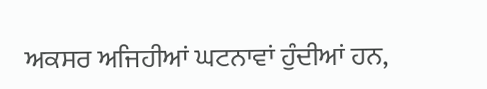ਅਕਸਰ ਅਜਿਹੀਆਂ ਘਟਨਾਵਾਂ ਹੁੰਦੀਆਂ ਹਨ,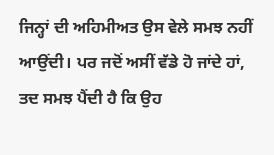ਜਿਨ੍ਹਾਂ ਦੀ ਅਹਿਮੀਅਤ ਉਸ ਵੇਲੇ ਸਮਝ ਨਹੀਂ ਆਉਂਦੀ। ਪਰ ਜਦੋਂ ਅਸੀਂ ਵੱਡੇ ਹੋ ਜਾਂਦੇ ਹਾਂ, ਤਦ ਸਮਝ ਪੈਂਦੀ ਹੈ ਕਿ ਉਹ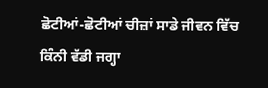ਛੋਟੀਆਂ-ਛੋਟੀਆਂ ਚੀਜ਼ਾਂ ਸਾਡੇ ਜੀਵਨ ਵਿੱਚ ਕਿੰਨੀ ਵੱਡੀ ਜਗ੍ਹਾ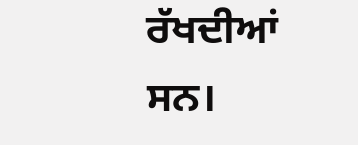ਰੱਖਦੀਆਂ ਸਨ।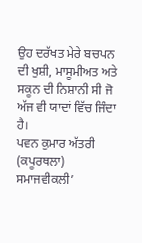ਉਹ ਦਰੱਖਤ ਮੇਰੇ ਬਚਪਨ ਦੀ ਖੁਸ਼ੀ, ਮਾਸੂਮੀਅਤ ਅਤੇ ਸਕੂਨ ਦੀ ਨਿਸ਼ਾਨੀ ਸੀ ਜੋ ਅੱਜ ਵੀ ਯਾਦਾਂ ਵਿੱਚ ਜਿੰਦਾ ਹੈ।
ਪਵਨ ਕੁਮਾਰ ਅੱਤਰੀ (ਕਪੂਰਥਲਾ)
ਸਮਾਜਵੀਕਲੀ’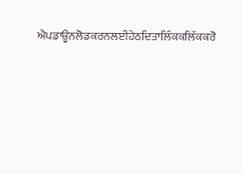ਐਪਡਾਊਨਲੋਡਕਰਨਲਈਹੇਠਦਿਤਾਲਿੰਕਕਲਿੱਕਕਰੋ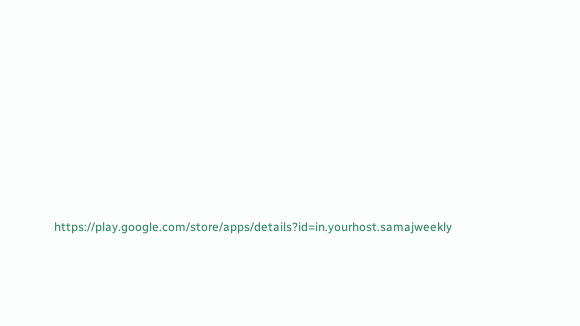https://play.google.com/store/apps/details?id=in.yourhost.samajweekly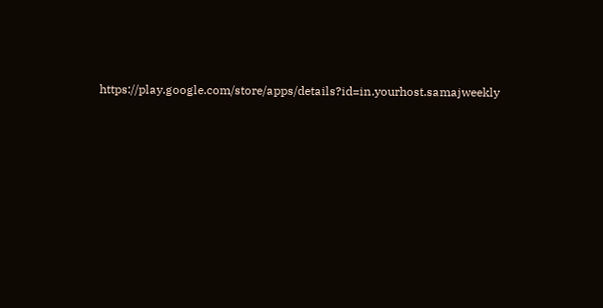https://play.google.com/store/apps/details?id=in.yourhost.samajweekly